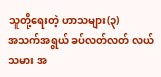သူတို့ရေးတဲ့ ဟာသများ(၃)
အသက်အရွယ် ခပ်လတ်လတ် လယ်သမား အ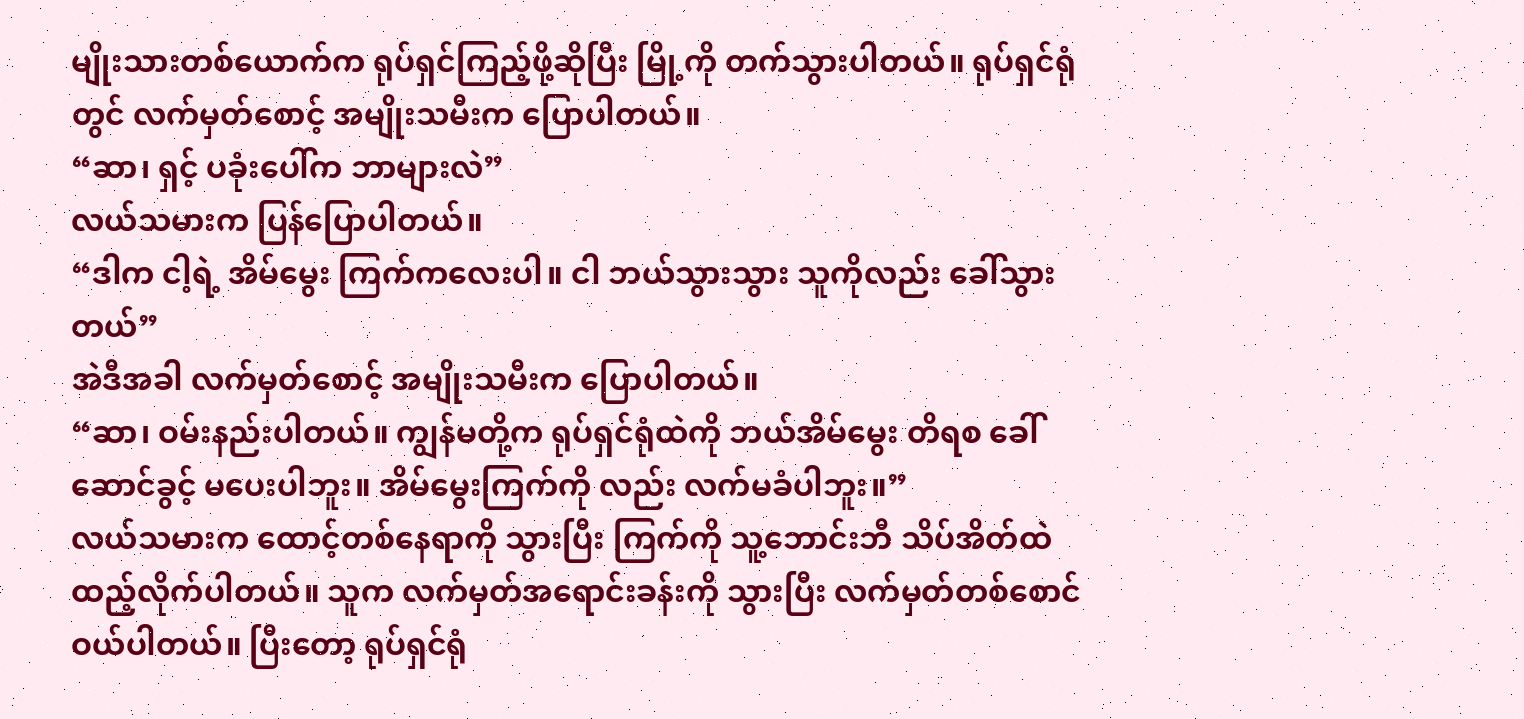မျိုးသားတစ်ယောက်က ရုပ်ရှင်ကြည့်ဖို့ဆိုပြီး မြို့ကို တက်သွားပါတယ်။ ရုပ်ရှင်ရုံတွင် လက်မှတ်စောင့် အမျိုးသမီးက ပြောပါတယ်။
“ဆာ၊ ရှင့် ပခုံးပေါ်က ဘာများလဲ”
လယ်သမားက ပြန်ပြောပါတယ်။
“ဒါက ငါ့ရဲ့ အိမ်မွေး ကြက်ကလေးပါ။ ငါ ဘယ်သွားသွား သူကိုလည်း ခေါ်သွားတယ်”
အဲဒီအခါ လက်မှတ်စောင့် အမျိုးသမီးက ပြောပါတယ်။
“ဆာ၊ ဝမ်းနည်းပါတယ်။ ကျွန်မတို့က ရုပ်ရှင်ရုံထဲကို ဘယ်အိမ်မွေး တိရစ ခေါ်ဆောင်ခွင့် မပေးပါဘူး။ အိမ်မွေးကြက်ကို လည်း လက်မခံပါဘူး။”
လယ်သမားက ထောင့်တစ်နေရာကို သွားပြီး ကြက်ကို သူ့ဘောင်းဘီ သိပ်အိတ်ထဲ ထည့်လိုက်ပါတယ်။ သူက လက်မှတ်အရောင်းခန်းကို သွားပြီး လက်မှတ်တစ်စောင်ဝယ်ပါတယ်။ ပြီးတော့ ရုပ်ရှင်ရုံ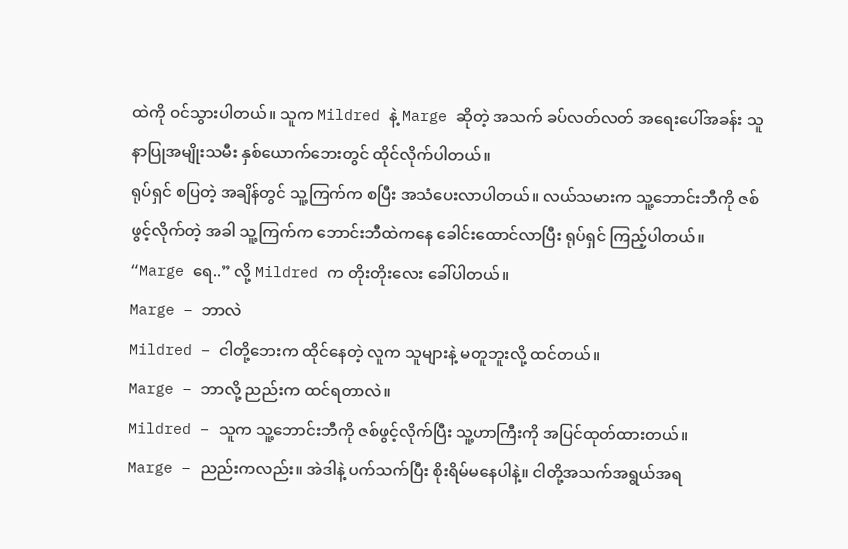ထဲကို ဝင်သွားပါတယ်။ သူက Mildred နဲ့ Marge ဆိုတဲ့ အသက် ခပ်လတ်လတ် အရေးပေါ်အခန်း သူနာပြုအမျိုးသမီး နှစ်ယောက်ဘေးတွင် ထိုင်လိုက်ပါတယ်။
ရုပ်ရှင် စပြတဲ့ အချိန်တွင် သူ့ကြက်က စပြီး အသံပေးလာပါတယ်။ လယ်သမားက သူ့ဘောင်းဘီကို ဇစ်ဖွင့်လိုက်တဲ့ အခါ သူ့ကြက်က ဘောင်းဘီထဲကနေ ခေါင်းထောင်လာပြီး ရုပ်ရှင် ကြည့်ပါတယ်။
“Marge ရေ..” လို့ Mildred က တိုးတိုးလေး ခေါ်ပါတယ်။
Marge – ဘာလဲ
Mildred – ငါတို့ဘေးက ထိုင်နေတဲ့ လူက သူများနဲ့ မတူဘူးလို့ ထင်တယ်။
Marge – ဘာလို့ ညည်းက ထင်ရတာလဲ။
Mildred – သူက သူ့ဘောင်းဘီကို ဇစ်ဖွင့်လိုက်ပြီး သူ့ဟာကြီးကို အပြင်ထုတ်ထားတယ်။
Marge – ညည်းကလည်း။ အဲဒါနဲ့ ပက်သက်ပြီး စိုးရိမ်မနေပါနဲ့။ ငါတို့အသက်အရွယ်အရ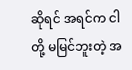ဆိုရင် အရင်က ငါတို့ မမြင်ဘူးတဲ့ အ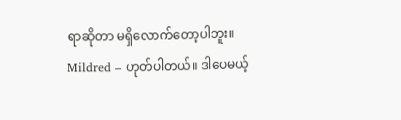ရာဆိုတာ မရှိလောက်တော့ပါဘူး။
Mildred – ဟုတ်ပါတယ်။ ဒါပေမယ့်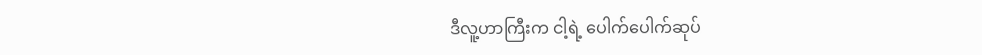ဒီလူ့ဟာကြီးက ငါ့ရဲ့ ပေါက်ပေါက်ဆုပ်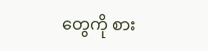တွေကို စား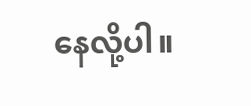နေလို့ပါ။